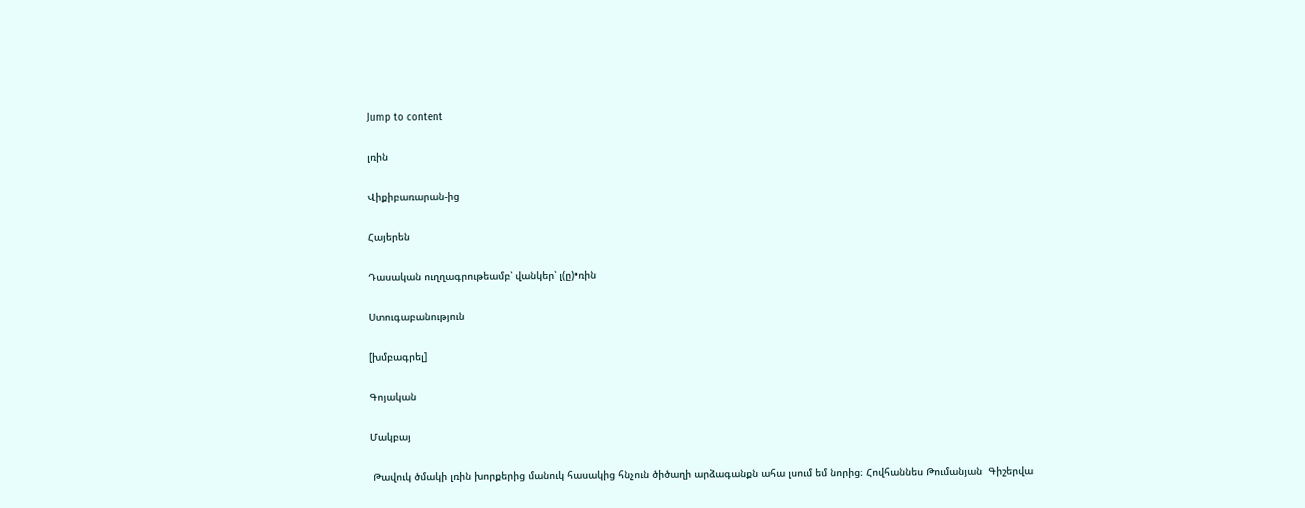Jump to content

լռին

Վիքիբառարան-ից

Հայերեն

Դասական ուղղագրութեամբ՝ վանկեր՝ լ(ը)•ռին

Ստուգաբանություն

[խմբագրել]

Գոյական

Մակբայ

 Թավուկ ծմակի լռին խորքերից մանուկ հասակից հնչուն ծիծաղի արձագանքն ահա լսում եմ նորից։ Հովհաննես Թումանյան  Գիշերվա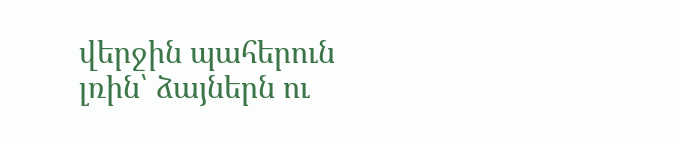վերջին պահերուն լռին՝ ձայներն ու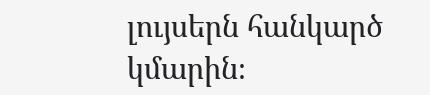լույսերն հանկարծ կմարին։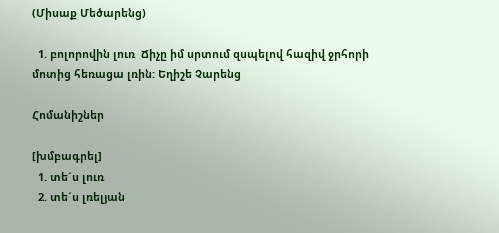(Միսաք Մեծարենց)

  1. բոլորովին լուռ  Ճիչը իմ սրտում զսպելով հազիվ ջրհորի մոտից հեռացա լռին: Եղիշե Չարենց

Հոմանիշներ

[խմբագրել]
  1. տե´ս լուռ
  2. տե´ս լռելյան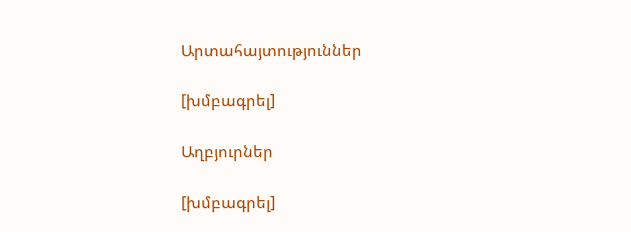Արտահայտություններ

[խմբագրել]

Աղբյուրներ

[խմբագրել]